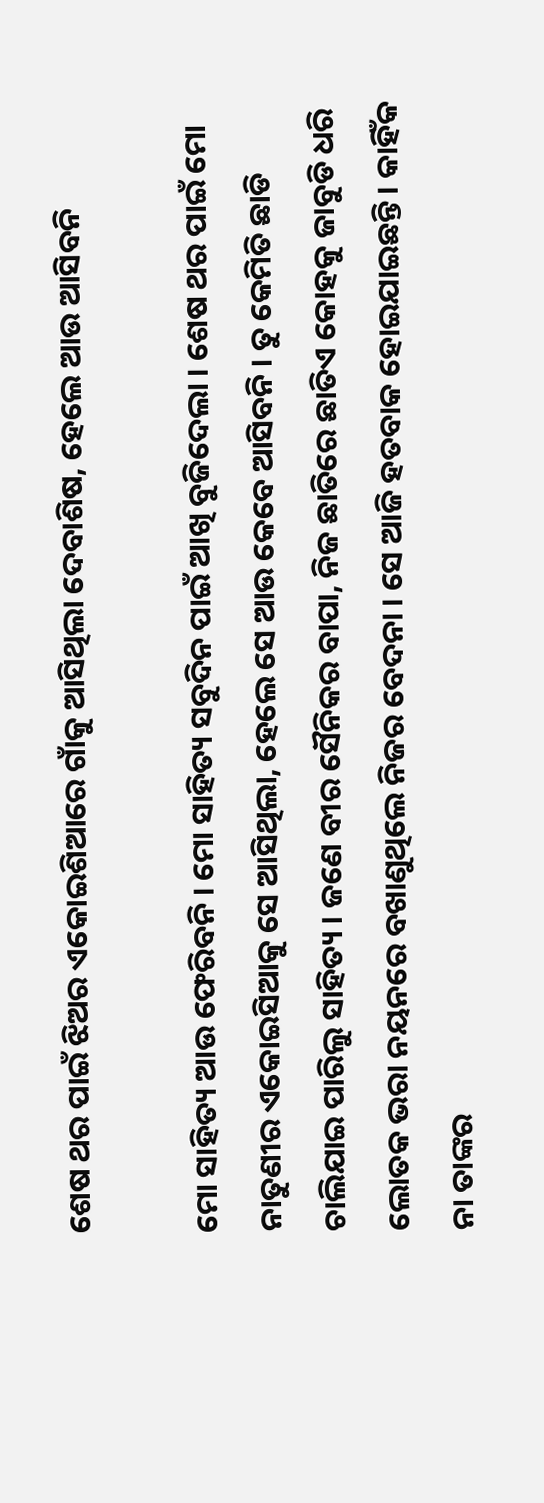ଶେଷ ଥର ପାଇଁ ଝିଅର ଏକୋଇଶିଆରେ ଗାଁକୁ ଆସିଥିଲା ଦେବାଶିଷ, ହେଲେ ଆଉ ଆସିବନି

ମୋ ସାହିତ୍ୟ ଆଉ ଫେରିବନି । ମୋ ସାହିତ୍ୟ ସବୁଦିନ ପାଇଁ ଆଖି ବୁଜିଦେଲା । ଶେଷ ଥର ପାଇଁ ମୋ ନାତୁଣୀର ଏକୋଇସିଆକୁ ସେ ଆସିଥିଲା, ହେଲେ ସେ ଆଉ କେବେ ଆସିବନି । ତୁ କେମିତି ଛାଡି ଚାଲିଯାଇ ପାରିଲୁ ସାହିତ୍ୟ । ଜଣେ ବୀର ସୈନିକର ବାପା, ନିଜ ଛାତିରେ ଛାତିଏ କୋହକୁ ଜାବୁଡି ଧରି ଲୋତକ ଭରା ନୟନରେ ବଖାଣୁଥିଲେ ନିଜର ବେଦନା । ସେ ଆଜି ହତବାକ ହୋଇଯାଇଛନ୍ତି । କାହିଁକ ନା ତାଙ୍କର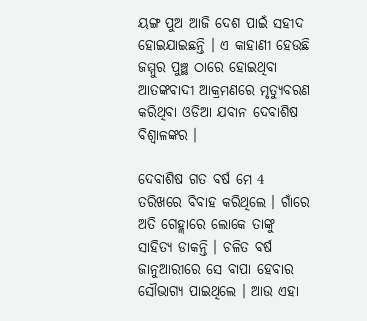ୟଙ୍ଗ ପୁଅ ଆଜି ଦେଶ ପାଇଁ ସହୀଦ ହୋଇଯାଇଛନ୍ତି । ଏ କାହାଣୀ ହେଉଛି ଜମ୍ମୁର ପୁଞ୍ଛ ଠାରେ ହୋଇଥିବା ଆତଙ୍କବାଦୀ ଆକ୍ରମଣରେ ମୃତ୍ୟୁବରଣ କରିଥିବା ଓଡିଆ ଯବାନ ଦେବାଶିଷ ବିଶ୍ବାଳଙ୍କର ।

ଦେବାଶିଷ ଗତ ବର୍ଷ ମେ 4 ତରିଖରେ ବିବାହ କରିଥିଲେ । ଗାଁରେ ଅତି ଗେହ୍ଲାରେ ଲୋକେ ତାଙ୍କୁ ସାହିତ୍ୟ ଡାକନ୍ତି । ଚଳିତ ବର୍ଷ ଜାନୁଆରୀରେ ସେ ବାପା ହେବାର ସୌଭାଗ୍ୟ ପାଇଥିଲେ । ଆଉ ଏହା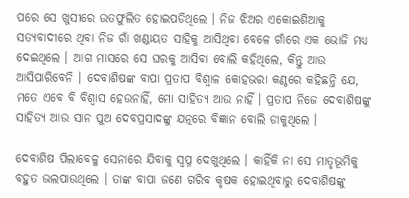ପରେ ସେ ଖୁସୀରେ ଉତଫୁଲିତ ହୋଇପଡିଥିଲେ । ନିଜ ଝିଅର ଏକୋଇଶିଆକୁ ସତ୍ୟବାଦୀରେ ଥିବା ନିଜ ଗାଁ ଖଣ୍ଡାୟତ ସାହିକୁ ଆସିଥିବା ବେଳେ ଗାଁରେ ଏକ ଭୋଜି ମଧ୍ୟ ଦେଇଥିଲେ । ଆଗ ମାସରେ ସେ ଘରକୁ ଆସିବା ବୋଲି କହିଥିଲେ, କିନ୍ତୁ ଆଉ ଆସିପାରିବେନି । ଦେବାଶିଷଙ୍କ ବାପା ପ୍ରତାପ ବିଶ୍ବାଳ କୋହଭରା କଣ୍ଠରେ କହିଛନ୍ତି ଯେ, ମତେ ଏବେ ବି ବିଶ୍ବାସ ହେଉନାହିଁ, ମୋ ସାହିତ୍ୟ ଆଉ ନାହିଁ । ପ୍ରତାପ ନିଜେ ଦେବାଶିଷଙ୍କୁ ସାହିତ୍ୟ ଆଉ ସାନ ପୁଅ ଦେବପ୍ରସାଦଙ୍କୁ ଯତ୍ନରେ ବିଜ୍ଞାନ ବୋଲି ଡାକୁଥିଲେ ।

ଦେବାଶିଷ ପିଲାବେଳୁ ସେନାରେ ଯିବାକୁ ସ୍ବପ୍ନ ଦେଖୁଥିଲେ । କାହିଁକି ନା ସେ ମାତୃଭୂମିକୁ ବହୁତ ଭଲପାଉଥିଲେ । ତାଙ୍କ ବାପା ଜଣେ ଗରିବ କୃଷକ ହୋଇଥିବାରୁ ଦେବାଶିଷଙ୍କୁ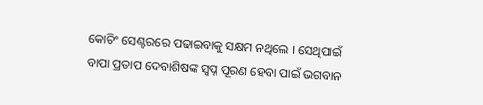କୋଚିଂ ସେଣ୍ଟରରେ ପଢାଇବାକୁ ସକ୍ଷମ ନଥିଲେ । ସେଥିପାଇଁ ବାପା ପ୍ରତାପ ଦେବାଶିଷଙ୍କ ସ୍ବପ୍ନ ପୂରଣ ହେବା ପାଇଁ ଭଗବାନ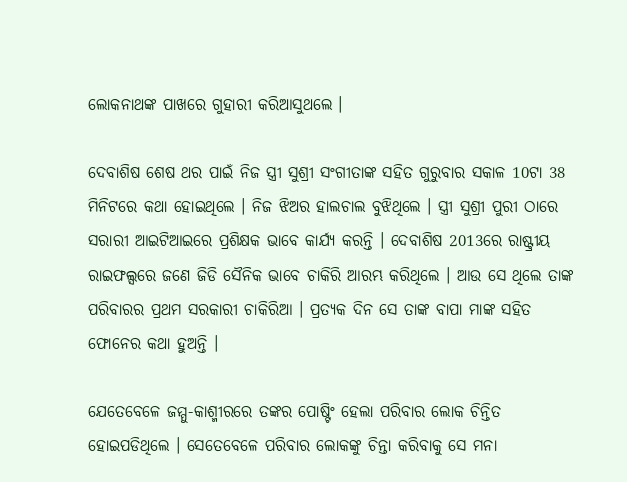ଲୋକନାଥଙ୍କ ପାଖରେ ଗୁହାରୀ କରିଆସୁଥଲେ ।

ଦେବାଶିଷ ଶେଷ ଥର ପାଇଁ ନିଜ ସ୍ତ୍ରୀ ସୁଶ୍ରୀ ସଂଗୀତାଙ୍କ ସହିତ ଗୁରୁବାର ସକାଳ 10ଟା 38 ମିନିଟରେ କଥା ହୋଇଥିଲେ । ନିଜ ଝିଅର ହାଲଚାଲ ବୁଝିଥିଲେ । ସ୍ତ୍ରୀ ସୁଶ୍ରୀ ପୁରୀ ଠାରେ ସରାରୀ ଆଇଟିଆଇରେ ପ୍ରଶିକ୍ଷକ ଭାବେ କାର୍ଯ୍ୟ କରନ୍ତି । ଦେବାଶିଷ 2013ରେ ରାଷ୍ଟ୍ରୀୟ ରାଇଫଲ୍ସରେ ଜଣେ ଜିଡି ସୈନିକ ଭାବେ ଚାକିରି ଆରମ୍ଭ କରିଥିଲେ । ଆଉ ସେ ଥିଲେ ତାଙ୍କ ପରିବାରର ପ୍ରଥମ ସରକାରୀ ଚାକିରିଆ । ପ୍ରତ୍ୟକ ଦିନ ସେ ତାଙ୍କ ବାପା ମାଙ୍କ ସହିତ ଫୋନେର କଥା ହୁଅନ୍ତି ।

ଯେତେବେଳେ ଜମ୍ମୁ-କାଶ୍ମୀରରେ ତଙ୍କର ପୋଷ୍ଟିଂ ହେଲା ପରିବାର ଲୋକ ଚିନ୍ତିତ ହୋଇପଡିଥିଲେ । ସେତେବେଳେ ପରିବାର ଲୋକଙ୍କୁ ଚିନ୍ତା କରିବାକୁ ସେ ମନା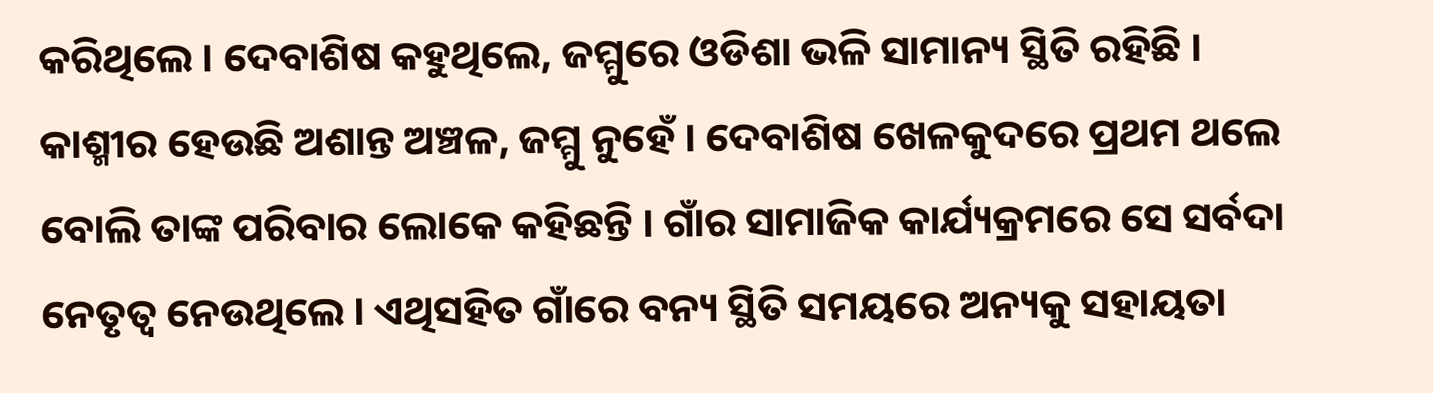କରିଥିଲେ । ଦେବାଶିଷ କହୁଥିଲେ, ଜମ୍ମୁରେ ଓଡିଶା ଭଳି ସାମାନ୍ୟ ସ୍ଥିତି ରହିଛି । କାଶ୍ମୀର ହେଉଛି ଅଶାନ୍ତ ଅଞ୍ଚଳ, ଜମ୍ମୁ ନୁହେଁ । ଦେବାଶିଷ ଖେଳକୁଦରେ ପ୍ରଥମ ଥଲେ ବୋଲି ତାଙ୍କ ପରିବାର ଲୋକେ କହିଛନ୍ତି । ଗାଁର ସାମାଜିକ କାର୍ଯ୍ୟକ୍ରମରେ ସେ ସର୍ବଦା ନେତୃତ୍ବ ନେଉଥିଲେ । ଏଥିସହିତ ଗାଁରେ ବନ୍ୟ ସ୍ଥିତି ସମୟରେ ଅନ୍ୟକୁ ସହାୟତା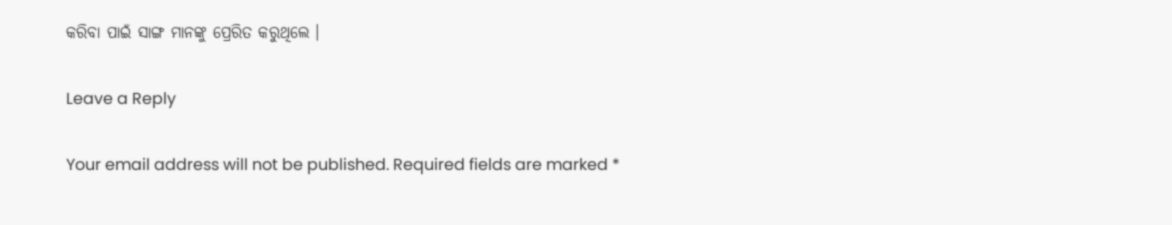କରିବା ପାଇଁ ସାଙ୍ଗ ମାନଙ୍କୁ ପ୍ରେରିତ କରୁଥିଲେ ।

Leave a Reply

Your email address will not be published. Required fields are marked *